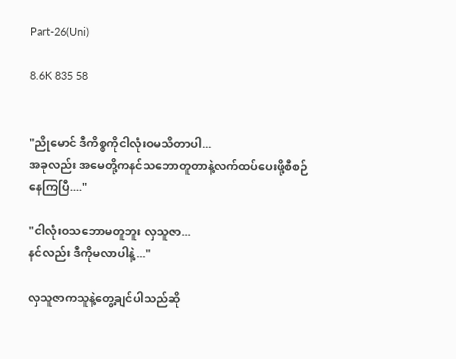Part-26(Uni)

8.6K 835 58


"ညိုမောင် ဒီကိစ္စကိုငါလုံးဝမသိတာပါ...
အခုလည်း အမေတို့ကနင်သဘောတူတာနဲ့လက်ထပ်ပေးဖို့စီစဉ်နေကြပြီ...."

"ငါလုံးဝသဘောမတူဘူး လှသူဇာ...
နင်လည်း ဒီကိုမလာပါနဲ့..."

လှသူဇာကသူနဲ့တွေ့ချင်ပါသည်ဆို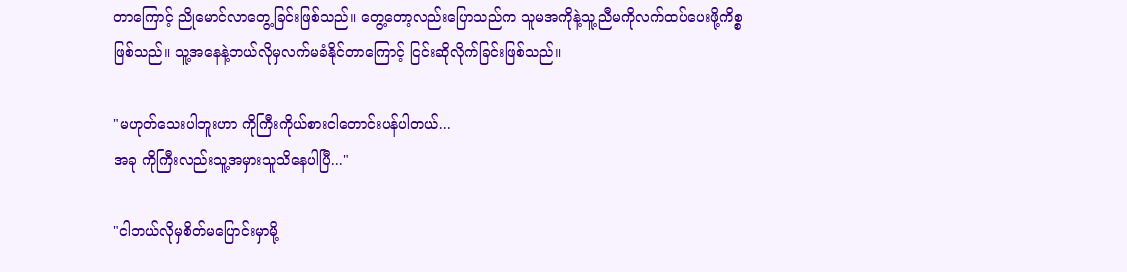တာကြောင့် ညိုမောင်လာတွေ့ခြင်းဖြစ်သည်။ တွေ့တော့လည်းပြောသည်က သူမအကိုနဲ့သူ့ညီမကိုလက်ထပ်ပေးဖို့ကိစ္စဖြစ်သည်။ သူ့အနေနဲ့ဘယ်လိုမှလက်မခံနိုင်တာကြောင့် ငြင်းဆိုလိုက်ခြင်းဖြစ်သည်။

"မဟုတ်သေးပါဘူးဟာ ကိုကြီးကိုယ်စားငါတောင်းပန်ပါတယ်...
အခု ကိုကြီးလည်းသူ့အမှားသူသိနေပါပြီ..."

"ငါဘယ်လိုမှစိတ်မပြောင်းမှာမို့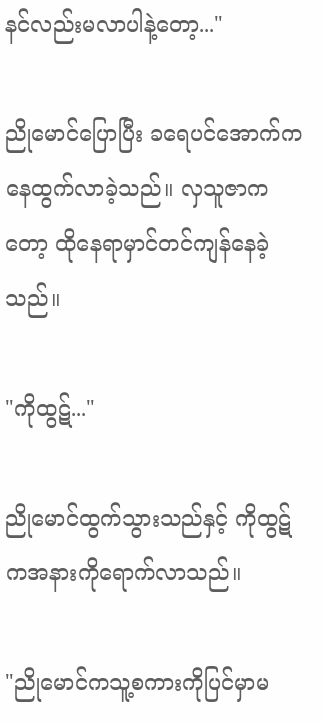နင်လည်းမလာပါနဲ့တော့..."

ညိုမောင်ပြောပြီး ခရေပင်အောက်ကနေထွက်လာခဲ့သည်။ လှသူဇာကတော့ ထိုနေရာမှာင်တင်ကျန်နေခဲ့သည်။

"ကိုထွဋ်..."

ညိုမောင်ထွက်သွားသည်နှင့် ကိုထွဋ်ကအနားကိုရောက်လာသည်။

"ညိုမောင်ကသူ့စကားကိုပြင်မှာမ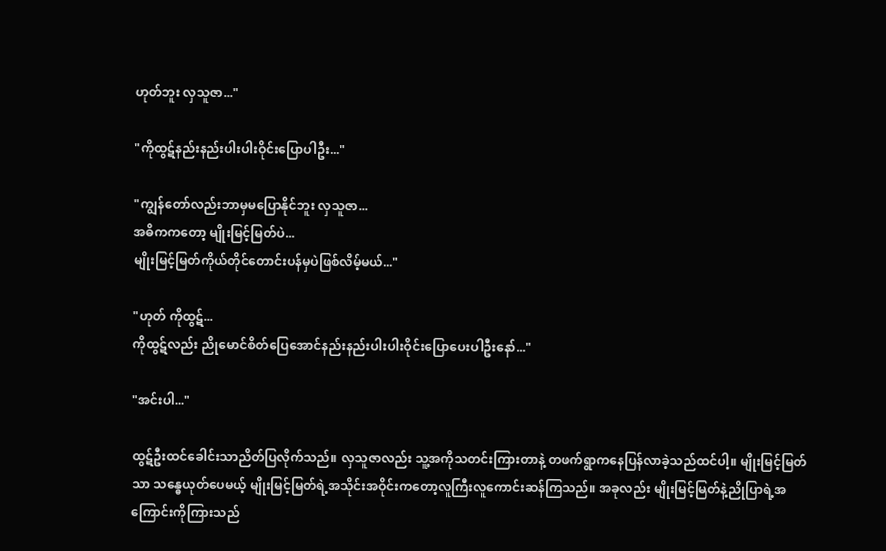ဟုတ်ဘူး လှသူဇာ..."

"ကိုထွဋ်နည်းနည်းပါးပါးဝိုင်းပြောပါဦး..."

"ကျွန်တော်လည်းဘာမှမပြောနိုင်ဘူး လှသူဇာ...
အဓိကကတော့ မျိုးမြင့်မြတ်ပဲ...
မျိုးမြင့်မြတ်ကိုယ်တိုင်တောင်းပန်မှပဲဖြစ်လိမ့်မယ်..."

"ဟုတ် ကိုထွဋ်...
ကိုထွဋ်လည်း ညိုမောင်စိတ်ပြေအောင်နည်းနည်းပါးပါးဝိုင်းပြောပေးပါဦးနော်..."

"အင်းပါ..."

ထွဋ်ဦးထင်ခေါင်းသာညိတ်ပြလိုက်သည်။ လှသူဇာလည်း သူ့အကိုသတင်းကြားတာနဲ့ တဖက်ရွာကနေပြန်လာခဲ့သည်ထင်ပါ့။ မျိုးမြင့်မြတ်သာ သန္ဓေယုတ်ပေမယ့် မျိုးမြင့်မြတ်ရဲ့အသိုင်းအဝိုင်းကတော့လူကြီးလူကောင်းဆန်ကြသည်။ အခုလည်း မျိုးမြင့်မြတ်နဲ့ညိုပြာရဲ့အကြောင်းကိုကြားသည်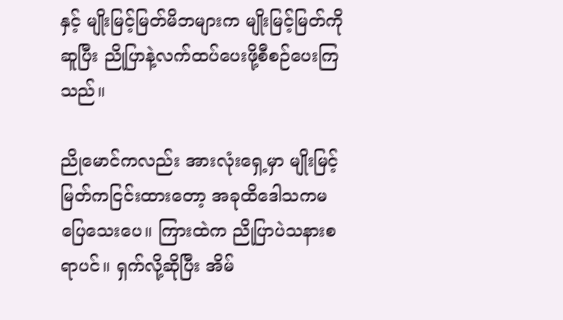နှင့် မျိုးမြင့်မြတ်မိဘများက မျိုးမြင့်မြတ်ကိုဆူပြီး ညိုပြာနဲ့လက်ထပ်ပေးဖို့စီစဉ်ပေးကြသည်။

ညိုမောင်ကလည်း အားလုံးရှေ့မှာ မျိုးမြင့်မြတ်ကငြင်းထားတော့ အခုထိဒေါသကမပြေသေးပေ။ ကြားထဲက ညိုပြာပဲသနားစရာပင်။ ရှက်လို့ဆိုပြီး အိမ်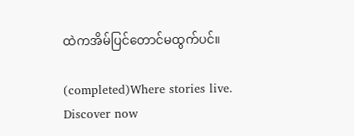ထဲကအိမ်ပြင်တောင်မထွက်ပင်။

(completed)Where stories live. Discover now